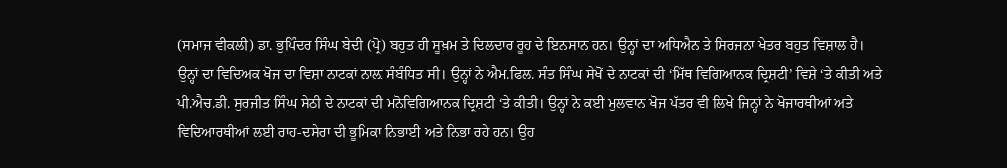(ਸਮਾਜ ਵੀਕਲੀ) ਡਾ. ਭੁਪਿੰਦਰ ਸਿੰਘ ਬੇਦੀ (ਪ੍ਰੋ) ਬਹੁਤ ਹੀ ਸੂਖ਼ਮ ਤੇ ਦਿਲਦਾਰ ਰੂਹ ਦੇ ਇਨਸਾਨ ਹਨ। ਉਨ੍ਹਾਂ ਦਾ ਅਧਿਐਨ ਤੇ ਸਿਰਜਨਾ ਖੇਤਰ ਬਹੁਤ ਵਿਸ਼ਾਲ ਹੈ। ਉਨ੍ਹਾਂ ਦਾ ਵਿਦਿਅਕ ਖੋਜ ਦਾ ਵਿਸ਼ਾ ਨਾਟਕਾਂ ਨਾਲ਼ ਸੰਬੰਧਿਤ ਸੀ। ਉਨ੍ਹਾਂ ਨੇ ਐਮ.ਫਿਲ. ਸੰਤ ਸਿੰਘ ਸੇਖੋਂ ਦੇ ਨਾਟਕਾਂ ਦੀ ‘ਮਿੱਥ ਵਿਗਿਆਨਕ ਦ੍ਰਿਸ਼ਟੀ’ ਵਿਸ਼ੇ ‘ਤੇ ਕੀਤੀ ਅਤੇ ਪੀ.ਐਚ.ਡੀ. ਸੁਰਜੀਤ ਸਿੰਘ ਸੇਠੀ ਦੇ ਨਾਟਕਾਂ ਦੀ ਮਨੋਵਿਗਿਆਨਕ ਦ੍ਰਿਸ਼ਟੀ ‘ਤੇ ਕੀਤੀ। ਉਨ੍ਹਾਂ ਨੇ ਕਈ ਮੁਲਵਾਨ ਖੋਜ ਪੱਤਰ ਵੀ ਲਿਖੇ ਜਿਨ੍ਹਾਂ ਨੇ ਖੋਜਾਰਥੀਆਂ ਅਤੇ ਵਿਦਿਆਰਥੀਆਂ ਲਈ ਰਾਹ-ਦਸੇਰਾ ਦੀ ਭੂਮਿਕਾ ਨਿਭਾਈ ਅਤੇ ਨਿਭਾ ਰਹੇ ਹਨ। ਉਹ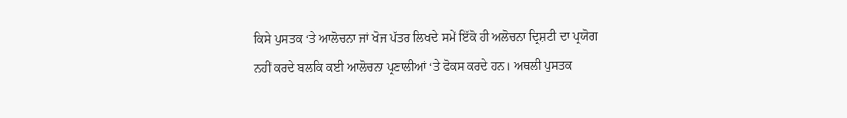ਕਿਸੇ ਪੁਸਤਕ ‘ਤੇ ਆਲੋਚਨਾ ਜਾਂ ਖੋਜ ਪੱਤਰ ਲਿਖਦੇ ਸਮੇਂ ਇੱਕੋ ਹੀ ਅਲੋਚਨਾ ਦ੍ਰਿਸ਼ਟੀ ਦਾ ਪ੍ਰਯੋਗ ਨਹੀਂ ਕਰਦੇ ਬਲਕਿ ਕਈ ਆਲੋਚਨਾ ਪ੍ਰਣਾਲੀਆਂ ‘ਤੇ ਫੋਕਸ ਕਰਦੇ ਹਨ। ਅਥਲੀ ਪੁਸਤਕ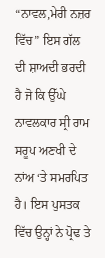“ਨਾਵਲ,ਮੇਰੀ ਨਜ਼ਰ ਵਿੱਚ” ਇਸ ਗੱਲ ਦੀ ਸ਼ਾਅਦੀ ਭਰਦੀ ਹੈ ਜੋ ਕਿ ਉੱਘੇ ਨਾਵਲਕਾਰ ਸ੍ਰੀ ਰਾਮ ਸਰੂਪ ਅਣਖੀ ਦੇ ਨਾਂਅ ‘ਤੇ ਸਮਰਪਿਤ ਹੈ। ਇਸ ਪੁਸਤਕ ਵਿੱਚ ਉਨ੍ਹਾਂ ਨੇ ਪ੍ਰੋਢ ਤੇ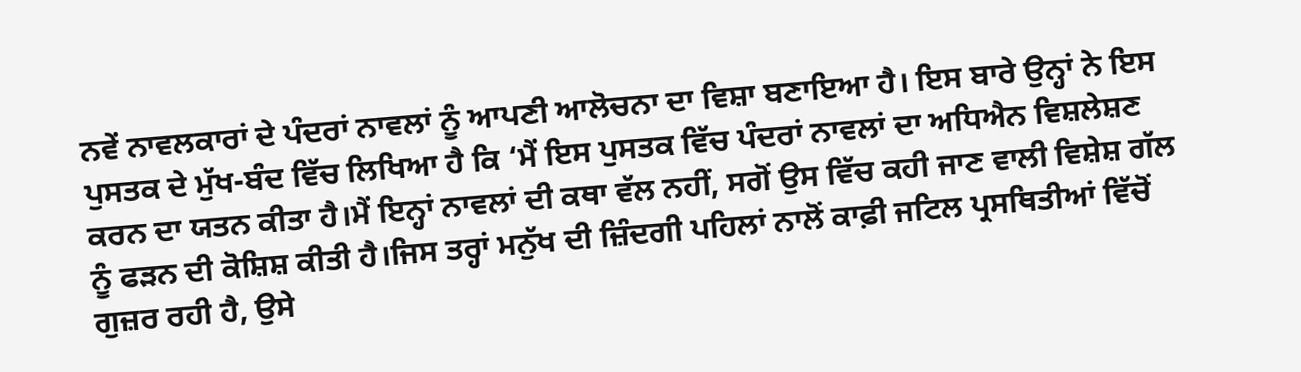ਨਵੇਂ ਨਾਵਲਕਾਰਾਂ ਦੇ ਪੰਦਰਾਂ ਨਾਵਲਾਂ ਨੂੰ ਆਪਣੀ ਆਲੋਚਨਾ ਦਾ ਵਿਸ਼ਾ ਬਣਾਇਆ ਹੈ। ਇਸ ਬਾਰੇ ਉਨ੍ਹਾਂ ਨੇ ਇਸ ਪੁਸਤਕ ਦੇ ਮੁੱਖ-ਬੰਦ ਵਿੱਚ ਲਿਖਿਆ ਹੈ ਕਿ ‘ਮੈਂ ਇਸ ਪੁਸਤਕ ਵਿੱਚ ਪੰਦਰਾਂ ਨਾਵਲਾਂ ਦਾ ਅਧਿਐਨ ਵਿਸ਼ਲੇਸ਼ਣ ਕਰਨ ਦਾ ਯਤਨ ਕੀਤਾ ਹੈ।ਮੈਂ ਇਨ੍ਹਾਂ ਨਾਵਲਾਂ ਦੀ ਕਥਾ ਵੱਲ ਨਹੀਂ, ਸਗੋਂ ਉਸ ਵਿੱਚ ਕਹੀ ਜਾਣ ਵਾਲੀ ਵਿਸ਼ੇਸ਼ ਗੱਲ ਨੂੰ ਫੜਨ ਦੀ ਕੋਸ਼ਿਸ਼ ਕੀਤੀ ਹੈ।ਜਿਸ ਤਰ੍ਹਾਂ ਮਨੁੱਖ ਦੀ ਜ਼ਿੰਦਗੀ ਪਹਿਲਾਂ ਨਾਲੋਂ ਕਾਫ਼ੀ ਜਟਿਲ ਪ੍ਰਸਥਿਤੀਆਂ ਵਿੱਚੋਂ ਗੁਜ਼ਰ ਰਹੀ ਹੈ, ਉਸੇ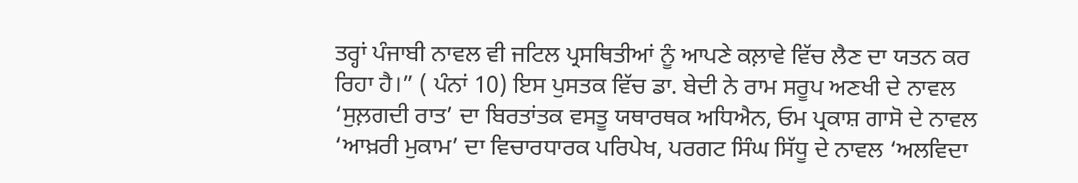ਤਰ੍ਹਾਂ ਪੰਜਾਬੀ ਨਾਵਲ ਵੀ ਜਟਿਲ ਪ੍ਰਸਥਿਤੀਆਂ ਨੂੰ ਆਪਣੇ ਕਲ਼ਾਵੇ ਵਿੱਚ ਲੈਣ ਦਾ ਯਤਨ ਕਰ ਰਿਹਾ ਹੈ।” ( ਪੰਨਾਂ 10) ਇਸ ਪੁਸਤਕ ਵਿੱਚ ਡਾ. ਬੇਦੀ ਨੇ ਰਾਮ ਸਰੂਪ ਅਣਖੀ ਦੇ ਨਾਵਲ ‘ਸੁਲ਼ਗਦੀ ਰਾਤ’ ਦਾ ਬਿਰਤਾਂਤਕ ਵਸਤੂ ਯਥਾਰਥਕ ਅਧਿਐਨ, ਓਮ ਪ੍ਰਕਾਸ਼ ਗਾਸੋ ਦੇ ਨਾਵਲ ‘ਆਖ਼ਰੀ ਮੁਕਾਮ’ ਦਾ ਵਿਚਾਰਧਾਰਕ ਪਰਿਪੇਖ, ਪਰਗਟ ਸਿੰਘ ਸਿੱਧੂ ਦੇ ਨਾਵਲ ‘ਅਲਵਿਦਾ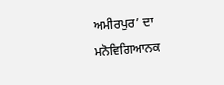ਅਮੀਰਪੁਰ’ ਦਾ ਮਨੋਵਿਗਿਆਨਕ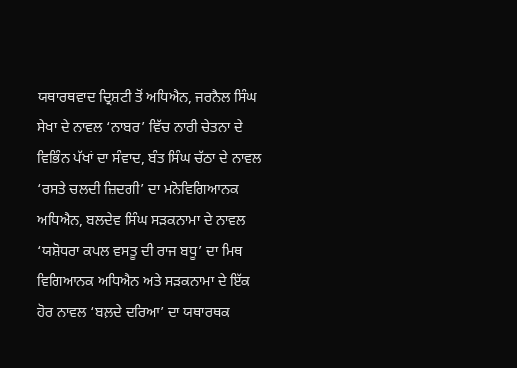ਯਥਾਰਥਵਾਦ ਦ੍ਰਿਸ਼ਟੀ ਤੋਂ ਅਧਿਐਨ, ਜਰਨੈਲ ਸਿੰਘ ਸੇਖਾ ਦੇ ਨਾਵਲ ‘ਨਾਬਰ’ ਵਿੱਚ ਨਾਰੀ ਚੇਤਨਾ ਦੇ ਵਿਭਿੰਨ ਪੱਖਾਂ ਦਾ ਸੰਵਾਦ, ਬੰਤ ਸਿੰਘ ਚੱਠਾ ਦੇ ਨਾਵਲ ‘ਰਸਤੇ ਚਲਦੀ ਜ਼ਿਦਗੀ’ ਦਾ ਮਨੋਵਿਗਿਆਨਕ ਅਧਿਐਨ, ਬਲਦੇਵ ਸਿੰਘ ਸੜਕਨਾਮਾ ਦੇ ਨਾਵਲ ‘ਯਸ਼ੋਧਰਾ ਕਪਲ ਵਸਤੂ ਦੀ ਰਾਜ ਬਧੂ’ ਦਾ ਮਿਥ ਵਿਗਿਆਨਕ ਅਧਿਐਨ ਅਤੇ ਸੜਕਨਾਮਾ ਦੇ ਇੱਕ ਹੋਰ ਨਾਵਲ ‘ਬਲ਼ਦੇ ਦਰਿਆ’ ਦਾ ਯਥਾਰਥਕ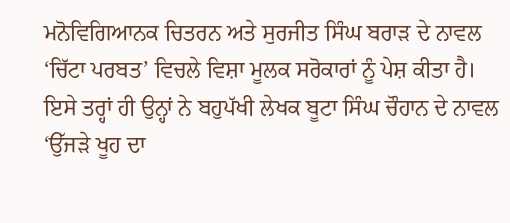ਮਨੋਵਿਗਿਆਨਕ ਚਿਤਰਨ ਅਤੇ ਸੁਰਜੀਤ ਸਿੰਘ ਬਰਾੜ ਦੇ ਨਾਵਲ ‘ਚਿੱਟਾ ਪਰਬਤ’ ਵਿਚਲੇ ਵਿਸ਼ਾ ਮੂਲਕ ਸਰੋਕਾਰਾਂ ਨੂੰ ਪੇਸ਼ ਕੀਤਾ ਹੈ। ਇਸੇ ਤਰ੍ਹਾਂ ਹੀ ਉਨ੍ਹਾਂ ਨੇ ਬਹੁਪੱਖੀ ਲੇਖਕ ਬੂਟਾ ਸਿੰਘ ਚੌਹਾਨ ਦੇ ਨਾਵਲ ‘ਉੱਜੜੇ ਖੂਹ ਦਾ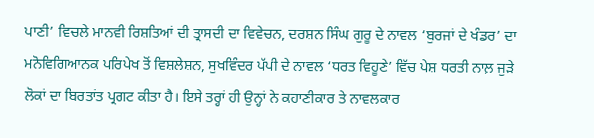ਪਾਣੀ’ ਵਿਚਲੇ ਮਾਨਵੀ ਰਿਸ਼ਤਿਆਂ ਦੀ ਤ੍ਰਾਸਦੀ ਦਾ ਵਿਵੇਚਨ, ਦਰਸ਼ਨ ਸਿੰਘ ਗੁਰੂ ਦੇ ਨਾਵਲ ‘ਬੁਰਜਾਂ ਦੇ ਖੰਡਰ’ ਦਾ ਮਨੋਵਿਗਿਆਨਕ ਪਰਿਪੇਖ ਤੋਂ ਵਿਸ਼ਲੇਸ਼ਨ, ਸੁਖਵਿੰਦਰ ਪੱਪੀ ਦੇ ਨਾਵਲ ‘ਧਰਤ ਵਿਹੂਣੇ’ ਵਿੱਚ ਪੇਸ਼ ਧਰਤੀ ਨਾਲ਼ ਜੁੜੇ ਲੋਕਾਂ ਦਾ ਬਿਰਤਾਂਤ ਪ੍ਰਗਟ ਕੀਤਾ ਹੈ। ਇਸੇ ਤਰ੍ਹਾਂ ਹੀ ਉਨ੍ਹਾਂ ਨੇ ਕਹਾਣੀਕਾਰ ਤੇ ਨਾਵਲਕਾਰ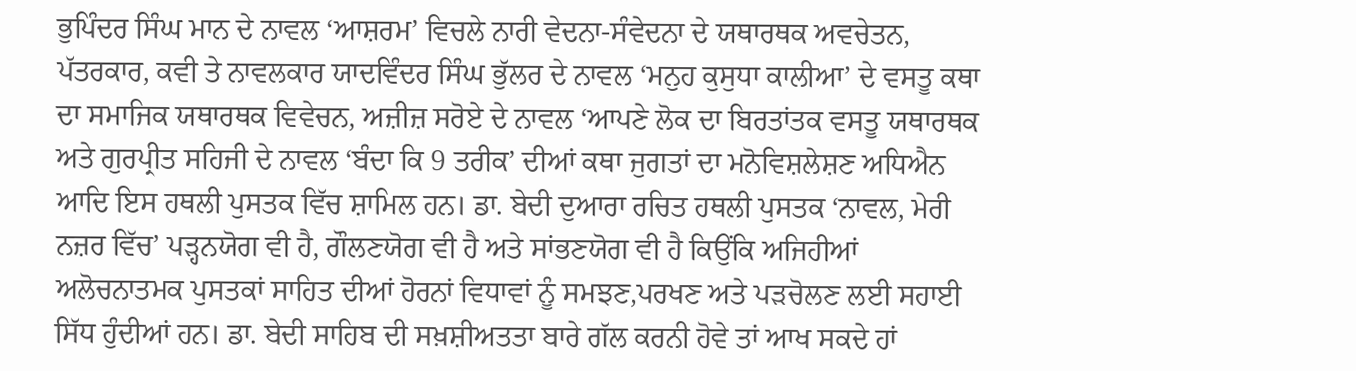ਭੁਪਿੰਦਰ ਸਿੰਘ ਮਾਨ ਦੇ ਨਾਵਲ ‘ਆਸ਼ਰਮ’ ਵਿਚਲੇ ਨਾਰੀ ਵੇਦਨਾ-ਸੰਵੇਦਨਾ ਦੇ ਯਥਾਰਥਕ ਅਵਚੇਤਨ, ਪੱਤਰਕਾਰ, ਕਵੀ ਤੇ ਨਾਵਲਕਾਰ ਯਾਦਵਿੰਦਰ ਸਿੰਘ ਭੁੱਲਰ ਦੇ ਨਾਵਲ ‘ਮਨੁਹ ਕੁਸੁਧਾ ਕਾਲੀਆ’ ਦੇ ਵਸਤੂ ਕਥਾ ਦਾ ਸਮਾਜਿਕ ਯਥਾਰਥਕ ਵਿਵੇਚਨ, ਅਜ਼ੀਜ਼ ਸਰੋਏ ਦੇ ਨਾਵਲ ‘ਆਪਣੇ ਲੋਕ ਦਾ ਬਿਰਤਾਂਤਕ ਵਸਤੂ ਯਥਾਰਥਕ ਅਤੇ ਗੁਰਪ੍ਰੀਤ ਸਹਿਜੀ ਦੇ ਨਾਵਲ ‘ਬੰਦਾ ਕਿ 9 ਤਰੀਕ’ ਦੀਆਂ ਕਥਾ ਜੁਗਤਾਂ ਦਾ ਮਨੋਵਿਸ਼ਲੇਸ਼ਣ ਅਧਿਐਨ ਆਦਿ ਇਸ ਹਥਲੀ ਪੁਸਤਕ ਵਿੱਚ ਸ਼ਾਮਿਲ ਹਨ। ਡਾ. ਬੇਦੀ ਦੁਆਰਾ ਰਚਿਤ ਹਥਲੀ ਪੁਸਤਕ ‘ਨਾਵਲ, ਮੇਰੀ ਨਜ਼ਰ ਵਿੱਚ’ ਪੜ੍ਹਨਯੋਗ ਵੀ ਹੈ, ਗੌਲਣਯੋਗ ਵੀ ਹੈ ਅਤੇ ਸਾਂਭਣਯੋਗ ਵੀ ਹੈ ਕਿਉਂਕਿ ਅਜਿਹੀਆਂ ਅਲੋਚਨਾਤਮਕ ਪੁਸਤਕਾਂ ਸਾਹਿਤ ਦੀਆਂ ਹੋਰਨਾਂ ਵਿਧਾਵਾਂ ਨੂੰ ਸਮਝਣ,ਪਰਖਣ ਅਤੇ ਪੜਚੋਲਣ ਲਈ ਸਹਾਈ ਸਿੱਧ ਹੁੰਦੀਆਂ ਹਨ। ਡਾ. ਬੇਦੀ ਸਾਹਿਬ ਦੀ ਸਖ਼ਸ਼ੀਅਤਤਾ ਬਾਰੇ ਗੱਲ ਕਰਨੀ ਹੋਵੇ ਤਾਂ ਆਖ ਸਕਦੇ ਹਾਂ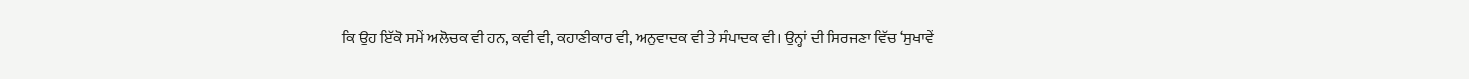ਕਿ ਉਹ ਇੱਕੋ ਸਮੇਂ ਅਲੋਚਕ ਵੀ ਹਨ, ਕਵੀ ਵੀ, ਕਹਾਣੀਕਾਰ ਵੀ, ਅਨੁਵਾਦਕ ਵੀ ਤੇ ਸੰਪਾਦਕ ਵੀ। ਉਨ੍ਹਾਂ ਦੀ ਸਿਰਜਣਾ ਵਿੱਚ ‘ਸੁਖਾਵੇਂ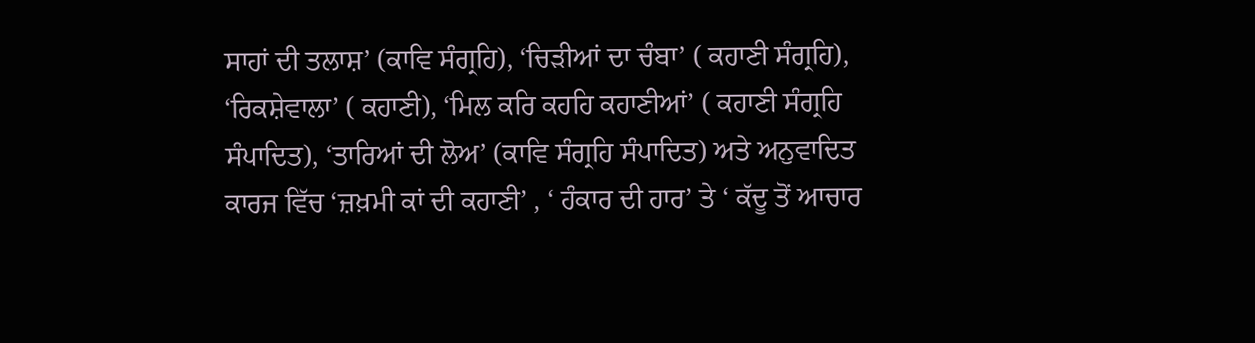ਸਾਹਾਂ ਦੀ ਤਲਾਸ਼’ (ਕਾਵਿ ਸੰਗ੍ਰਹਿ), ‘ਚਿੜੀਆਂ ਦਾ ਚੰਬਾ’ ( ਕਹਾਣੀ ਸੰਗ੍ਰਹਿ), ‘ਰਿਕਸ਼ੇਵਾਲਾ’ ( ਕਹਾਣੀ), ‘ਮਿਲ ਕਰਿ ਕਹਹਿ ਕਹਾਣੀਆਂ’ ( ਕਹਾਣੀ ਸੰਗ੍ਰਹਿ ਸੰਪਾਦਿਤ), ‘ਤਾਰਿਆਂ ਦੀ ਲੋਅ’ (ਕਾਵਿ ਸੰਗ੍ਰਹਿ ਸੰਪਾਦਿਤ) ਅਤੇ ਅਨੁਵਾਦਿਤ ਕਾਰਜ ਵਿੱਚ ‘ਜ਼ਖ਼ਮੀ ਕਾਂ ਦੀ ਕਹਾਣੀ’ , ‘ ਹੰਕਾਰ ਦੀ ਹਾਰ’ ਤੇ ‘ ਕੱਦੂ ਤੋਂ ਆਚਾਰ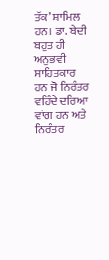ਤੱਕ’ ਸ਼ਾਮਿਲ ਹਨ। ਡਾ. ਬੇਦੀ ਬਹੁਤ ਹੀ ਅਨੁਭਵੀ ਸਾਹਿਤਕਾਰ ਹਨ ਜੋ ਨਿਰੰਤਰ ਵਹਿੰਦੇ ਦਰਿਆ ਵਾਂਗ ਹਨ ਅਤੇ ਨਿਰੰਤਰ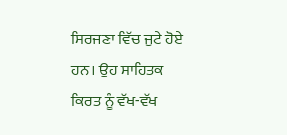ਸਿਰਜਣਾ ਵਿੱਚ ਜੁਟੇ ਹੋਏ ਹਨ। ਉਹ ਸਾਹਿਤਕ ਕਿਰਤ ਨੂੰ ਵੱਖ-ਵੱਖ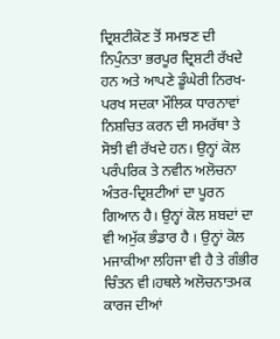ਦ੍ਰਿਸ਼ਟੀਕੋਣ ਤੋਂ ਸਮਝਣ ਦੀ ਨਿਪੁੰਨਤਾ ਭਰਪੂਰ ਦ੍ਰਿਸ਼ਟੀ ਰੱਖਦੇ ਹਨ ਅਤੇ ਆਪਣੇ ਡੂੰਘੇਰੀ ਨਿਰਖ-ਪਰਖ ਸਦਕਾ ਮੌਲਿਕ ਧਾਰਨਾਵਾਂ ਨਿਸ਼ਚਿਤ ਕਰਨ ਦੀ ਸਮਰੱਥਾ ਤੇ ਸੋਝੀ ਵੀ ਰੱਖਦੇ ਹਨ। ਉਨ੍ਹਾਂ ਕੋਲ ਪਰੰਪਰਿਕ ਤੇ ਨਵੀਨ ਅਲੋਚਨਾ ਅੰਤਰ-ਦ੍ਰਿਸ਼ਟੀਆਂ ਦਾ ਪੂਰਨ ਗਿਆਨ ਹੈ। ਉਨ੍ਹਾਂ ਕੋਲ ਸ਼ਬਦਾਂ ਦਾ ਵੀ ਅਮੁੱਕ ਭੰਡਾਰ ਹੈ । ਉਨ੍ਹਾਂ ਕੋਲ ਮਜਾਕੀਆ ਲਹਿਜਾ ਵੀ ਹੈ ਤੇ ਗੰਭੀਰ ਚਿੰਤਨ ਵੀ।ਹਥਲੇ ਅਲੋਚਨਾਤਮਕ ਕਾਰਜ ਦੀਆਂ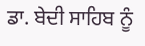ਡਾ. ਬੇਦੀ ਸਾਹਿਬ ਨੂੰ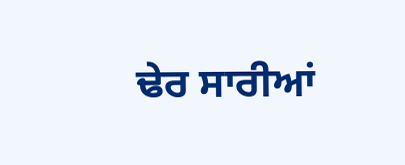ਢੇਰ ਸਾਰੀਆਂ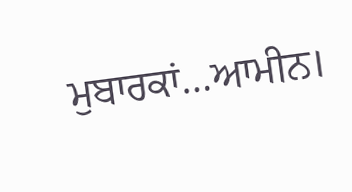ਮੁਬਾਰਕਾਂ…ਆਮੀਨ।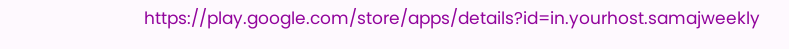https://play.google.com/store/apps/details?id=in.yourhost.samajweekly